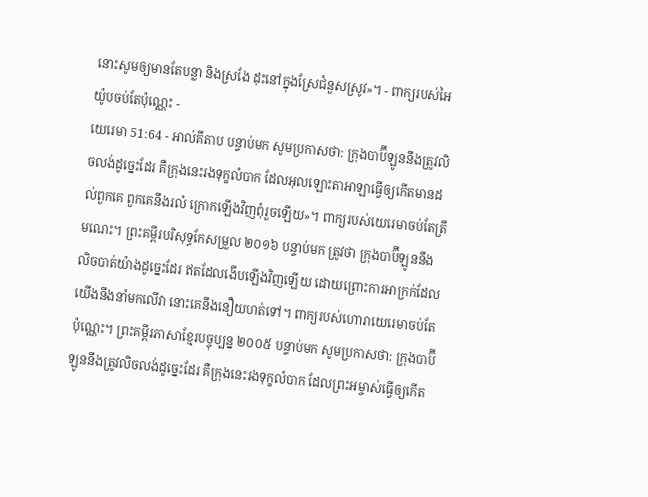នោះសូមឲ្យមានតែបន្លា និងស្រងែ ដុះនៅក្នុងស្រែជំនួសស្រូវ»។ - ពាក្យរបស់អៃយ៉ូបចប់តែប៉ុណ្ណេះ -
យេរេមា 51:64 - អាល់គីតាប បន្ទាប់មក សូមប្រកាសថា: ក្រុងបាប៊ីឡូននឹងត្រូវលិចលង់ដូច្នេះដែរ គឺក្រុងនេះរងទុក្ខលំបាក ដែលអុលឡោះតាអាឡាធ្វើឲ្យកើតមានដល់ពួកគេ ពួកគេនឹងរលំ ក្រោកឡើងវិញពុំរួចឡើយ»។ ពាក្យរបស់យេរេមាចប់តែត្រឹមណេះ។ ព្រះគម្ពីរបរិសុទ្ធកែសម្រួល ២០១៦ បន្ទាប់មក ត្រូវថា ក្រុងបាប៊ីឡូននឹងលិចបាត់យ៉ាងដូច្នេះដែរ ឥតដែលងើបឡើងវិញឡើយ ដោយព្រោះការអាក្រក់ដែលយើងនឹងនាំមកលើវា នោះគេនឹងនឿយហត់ទៅ។ ពាក្យរបស់ហោរាយេរេមាចប់តែប៉ុណ្ណេះ។ ព្រះគម្ពីរភាសាខ្មែរបច្ចុប្បន្ន ២០០៥ បន្ទាប់មក សូមប្រកាសថា: ក្រុងបាប៊ីឡូននឹងត្រូវលិចលង់ដូច្នេះដែរ គឺក្រុងនេះរងទុក្ខលំបាក ដែលព្រះអម្ចាស់ធ្វើឲ្យកើត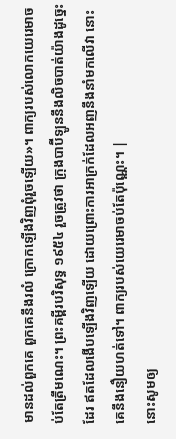មានដល់ពួកគេ ពួកគេនឹងរលំ ក្រោកឡើងវិញពុំរួចឡើយ»។ ពាក្យរបស់លោកយេរេមាចប់តែត្រឹមណេះ។ ព្រះគម្ពីរបរិសុទ្ធ ១៩៥៤ រួចត្រូវថា ក្រុងបាប៊ីឡូននឹងលិចបាត់យ៉ាងដូច្នេះដែរ ឥតដែលងើបឡើងវិញឡើយ ដោយព្រោះការអាក្រក់ដែលអញនឹងនាំមកលើវា នោះគេនឹងនឿយហត់ទៅ។ ពាក្យរបស់យេរេមាចប់តែប៉ុណ្ណេះ។ |
នោះសូមឲ្យ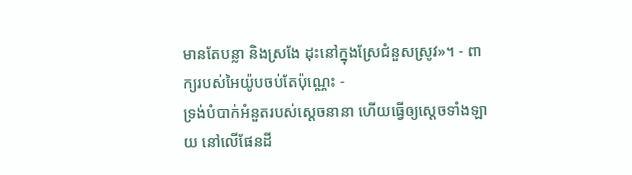មានតែបន្លា និងស្រងែ ដុះនៅក្នុងស្រែជំនួសស្រូវ»។ - ពាក្យរបស់អៃយ៉ូបចប់តែប៉ុណ្ណេះ -
ទ្រង់បំបាក់អំនួតរបស់ស្ដេចនានា ហើយធ្វើឲ្យស្តេចទាំងឡាយ នៅលើផែនដី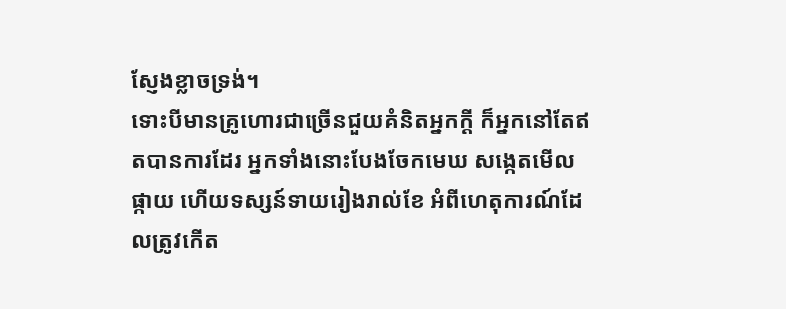ស្ញែងខ្លាចទ្រង់។
ទោះបីមានគ្រូហោរជាច្រើនជួយគំនិតអ្នកក្ដី ក៏អ្នកនៅតែឥតបានការដែរ អ្នកទាំងនោះបែងចែកមេឃ សង្កេតមើលផ្កាយ ហើយទស្សន៍ទាយរៀងរាល់ខែ អំពីហេតុការណ៍ដែលត្រូវកើត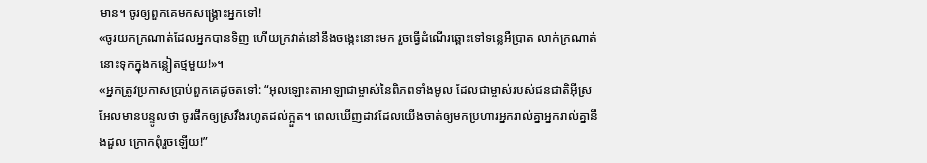មាន។ ចូរឲ្យពួកគេមកសង្គ្រោះអ្នកទៅ!
«ចូរយកក្រណាត់ដែលអ្នកបានទិញ ហើយក្រវាត់នៅនឹងចង្កេះនោះមក រួចធ្វើដំណើរឆ្ពោះទៅទន្លេអឺប្រាត លាក់ក្រណាត់នោះទុកក្នុងកន្លៀតថ្មមួយ!»។
«អ្នកត្រូវប្រកាសប្រាប់ពួកគេដូចតទៅ: “អុលឡោះតាអាឡាជាម្ចាស់នៃពិភពទាំងមូល ដែលជាម្ចាស់របស់ជនជាតិអ៊ីស្រអែលមានបន្ទូលថា ចូរផឹកឲ្យស្រវឹងរហូតដល់ក្អួត។ ពេលឃើញដាវដែលយើងចាត់ឲ្យមកប្រហារអ្នករាល់គ្នាអ្នករាល់គ្នានឹងដួល ក្រោកពុំរួចឡើយ!”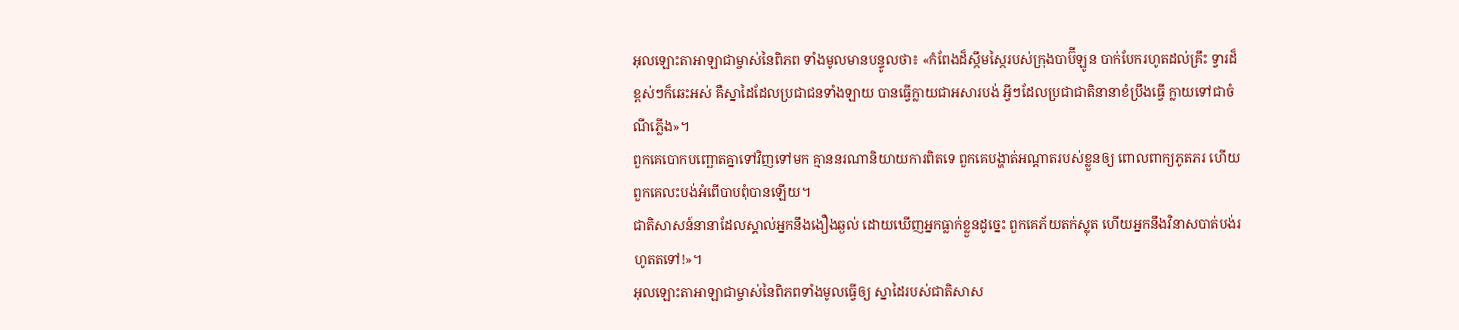អុលឡោះតាអាឡាជាម្ចាស់នៃពិភព ទាំងមូលមានបន្ទូលថា៖ «កំពែងដ៏ស្កឹមស្កៃរបស់ក្រុងបាប៊ីឡូន បាក់បែករហូតដល់គ្រឹះ ទ្វារដ៏ខ្ពស់ៗក៏ឆេះអស់ គឺស្នាដៃដែលប្រជាជនទាំងឡាយ បានធ្វើក្លាយជាអសារបង់ អ្វីៗដែលប្រជាជាតិនានាខំប្រឹងធ្វើ ក្លាយទៅជាចំណីភ្លើង»។
ពួកគេបោកបញ្ឆោតគ្នាទៅវិញទៅមក គ្មាននរណានិយាយការពិតទេ ពួកគេបង្ហាត់អណ្ដាតរបស់ខ្លួនឲ្យ ពោលពាក្យភូតភរ ហើយពួកគេលះបង់អំពើបាបពុំបានឡើយ។
ជាតិសាសន៍នានាដែលស្គាល់អ្នកនឹងងឿងឆ្ងល់ ដោយឃើញអ្នកធ្លាក់ខ្លួនដូច្នេះ ពួកគេភ័យតក់ស្លុត ហើយអ្នកនឹងវិនាសបាត់បង់រហូតតទៅ!»។
អុលឡោះតាអាឡាជាម្ចាស់នៃពិភពទាំងមូលធ្វើឲ្យ ស្នាដៃរបស់ជាតិសាស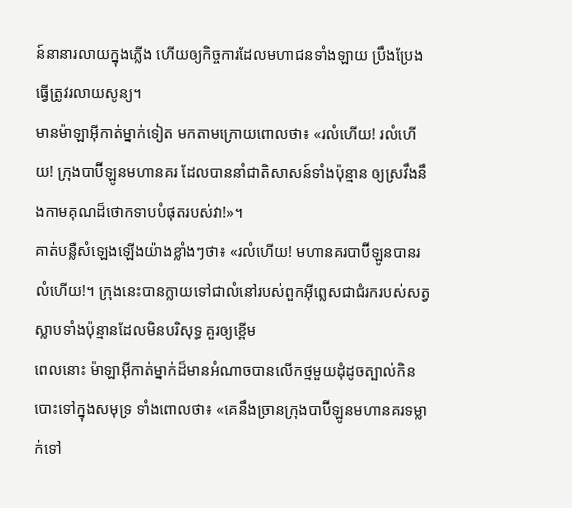ន៍នានារលាយក្នុងភ្លើង ហើយឲ្យកិច្ចការដែលមហាជនទាំងឡាយ ប្រឹងប្រែងធ្វើត្រូវរលាយសូន្យ។
មានម៉ាឡាអ៊ីកាត់ម្នាក់ទៀត មកតាមក្រោយពោលថា៖ «រលំហើយ! រលំហើយ! ក្រុងបាប៊ីឡូនមហានគរ ដែលបាននាំជាតិសាសន៍ទាំងប៉ុន្មាន ឲ្យស្រវឹងនឹងកាមគុណដ៏ថោកទាបបំផុតរបស់វា!»។
គាត់បន្លឺសំឡេងឡើងយ៉ាងខ្លាំងៗថា៖ «រលំហើយ! មហានគរបាប៊ីឡូនបានរលំហើយ!។ ក្រុងនេះបានក្លាយទៅជាលំនៅរបស់ពួកអ៊ីព្លេសជាជំរករបស់សត្វស្លាបទាំងប៉ុន្មានដែលមិនបរិសុទ្ធ គួរឲ្យខ្ពើម
ពេលនោះ ម៉ាឡាអ៊ីកាត់ម្នាក់ដ៏មានអំណាចបានលើកថ្មមួយដុំដូចត្បាល់កិន បោះទៅក្នុងសមុទ្រ ទាំងពោលថា៖ «គេនឹងច្រានក្រុងបាប៊ីឡូនមហានគរទម្លាក់ទៅ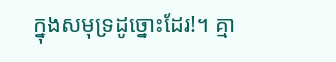ក្នុងសមុទ្រដូច្នោះដែរ!។ គ្មា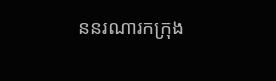ននរណារកក្រុង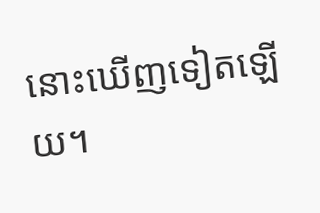នោះឃើញទៀតឡើយ។